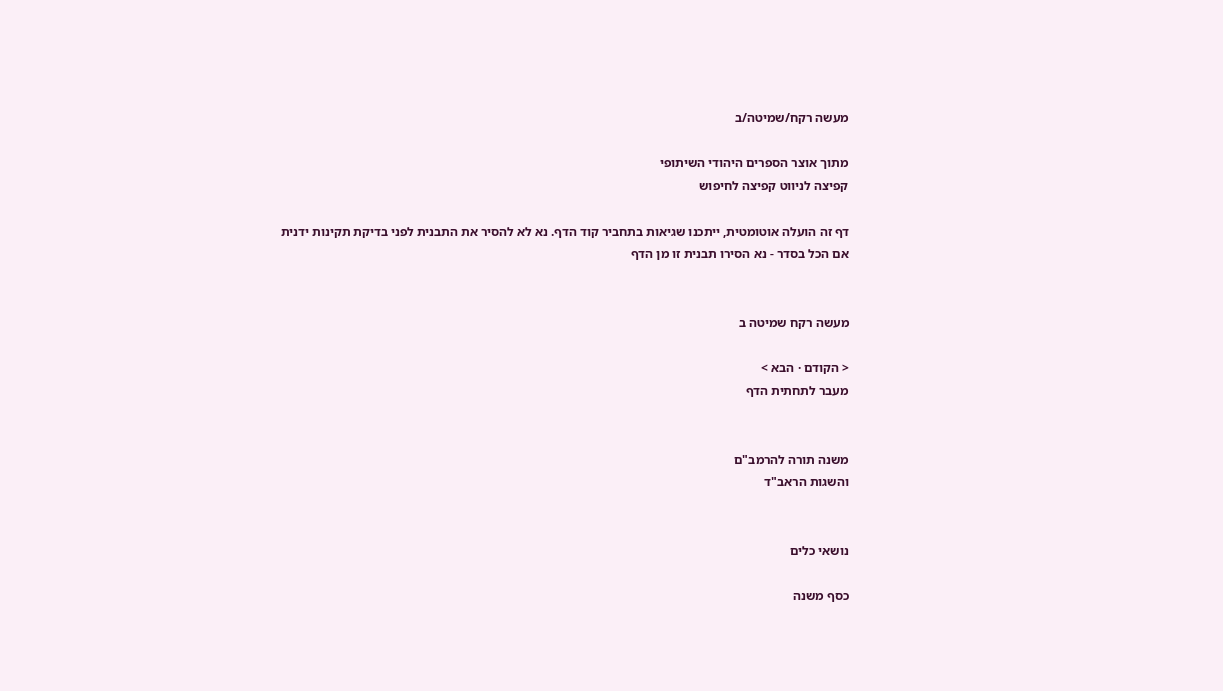מעשה רקח/שמיטה/ב

מתוך אוצר הספרים היהודי השיתופי
קפיצה לניווט קפיצה לחיפוש

דף זה הועלה אוטומטית, ייתכנו שגיאות בתחביר קוד הדף. נא לא להסיר את התבנית לפני בדיקת תקינות ידנית
אם הכל בסדר - נא הסירו תבנית זו מן הדף


מעשה רקח שמיטה ב

< הקודם · הבא >
מעבר לתחתית הדף


משנה תורה להרמב"ם
והשגות הראב"ד


נושאי כלים

כסף משנה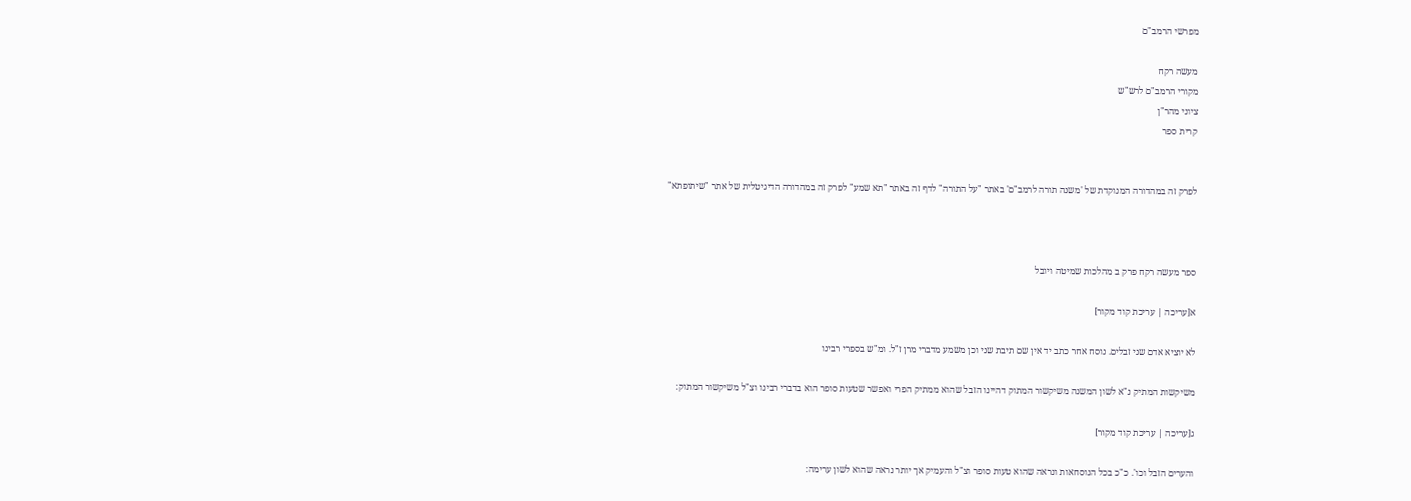מפרשי הרמב"ם

מעשה רקח
מקורי הרמב"ם לרש"ש
ציוני מהר"ן
קרית ספר


לפרק זה במהדורה המנוקדת של 'משנה תורה לרמב"ם' באתר "על התורה" לדף זה באתר "תא שמע" לפרק זה במהדורה הדיגיטלית של אתר "שיתופתא"



ספר מעשה רקח פרק ב מהלכות שמיטה ויובל

א[עריכה | עריכת קוד מקור]

לא יוציא אדם שני זבלים. נוסח אחר כתב יד אין שם תיבת שני וכן משמע מדברי מרן ז"ל. ומ"ש בספרי רבינו

משיקשות המתיק נ"א לשון המשנה משיקשור המתוק דהיינו הזבל שהוא ממתיק הפרי ואפשר שטעות סופר הוא בדברי רבינו וצ"ל משיקשור המתוק:

ג[עריכה | עריכת קוד מקור]

והערים הזבל וכו'. כ"כ בכל הנוסחאות ונראה שהוא טעות סופר וצ"ל והעמיק אך יותר נראה שהוא לשון ערימה: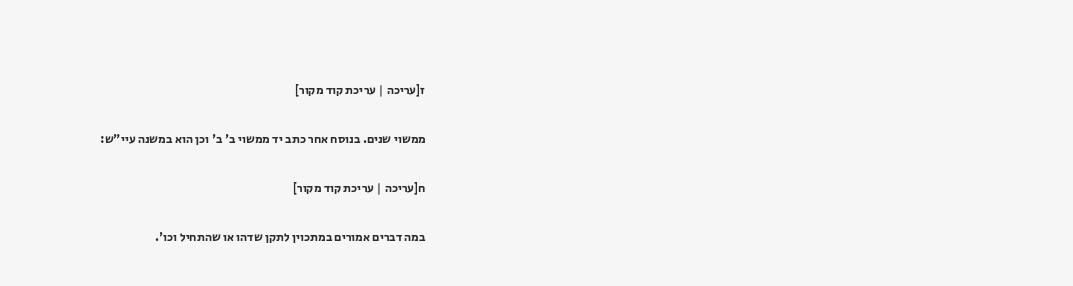ז[עריכה | עריכת קוד מקור]

ממשוי שנים. בנוסח אחר כתב יד ממשוי ב' ב' וכן הוא במשנה עיי"ש:

ח[עריכה | עריכת קוד מקור]

במה דברים אמורים במתכוין לתקן שדהו או שהתחיל וכו'.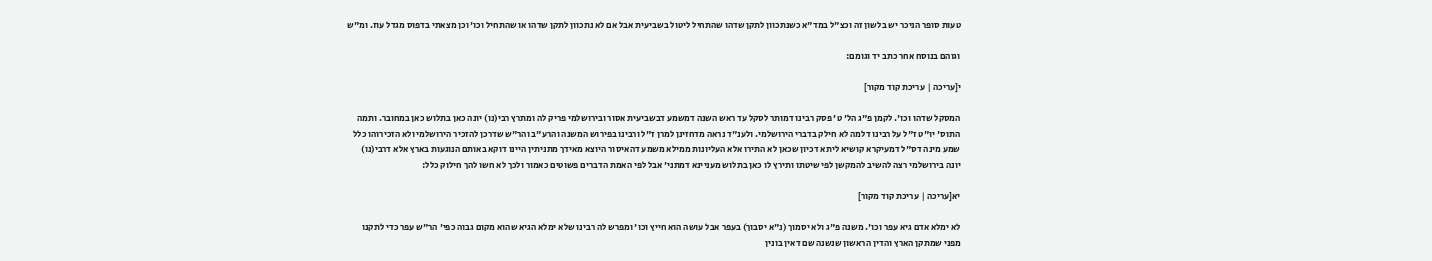טעות סופר הניכר יש בלשון זה וכצ"ל במד"א כשנתכוון לתקן שדהו שהתחיל ליטול בשביעית אבל אם לא נתכוון לתקן שדהו או שהתחיל וכו' וכן מצאתי בדפוס מגדל עוז. ומ"ש

וגוהם בנוסח אחר כתב יד וגומם:

י[עריכה | עריכת קוד מקור]

המסקל שדהו וכו'. לקמן פ"ג הל' ט' פסק רבינו דמותר לסקל עד ראש השנה דמשמע דבשביעית אסור ובירושלמי פריק לה ומתרץ רבי(נו) יונה כאן בתלוש כאן במחובר. ותמה התוס' יו"ט ז"ל על רבינו דלמה לא חילק בדברי הירושלמי. ולענ"ד נראה מדחזינן למרן ז"ל ורבינו בפירוש המשנה והרע"ב והר"ש שדרכן להזכיר הירושלמי ולא הזכירוהו כלל שמע מינה דס"ל דמעיקרא קושיא ליתא דכיון שכאן לא התירו אלא העליונות ממילא משמע דהאיסור היוצא מאידך מתניתין היינו דוקא באותם הנוגעות בארץ אלא דרבי(נו) יונה בירושלמי רצה להשיב להמקשן לפי שיטתו ותירץ לו כאן בתלוש מעניינא דמתני' אבל לפי האמת הדברים פשוטים כאמור ולכך לא חשו להך חילוק כלל:

יא[עריכה | עריכת קוד מקור]

לא ימלא אדם גיא עפר וכו'. משנה פ"ג ולא יסמוך (נ"א יסבוך) בעפר אבל עושה הוא חייץ וכו' ומפרש לה רבינו שלא ימלא הגיא שהוא מקום גבוה כפי' הר"ש עפר כדי לתקנו מפני שמתקן הארץ והדין הראשון שנשנה שם דאין בונין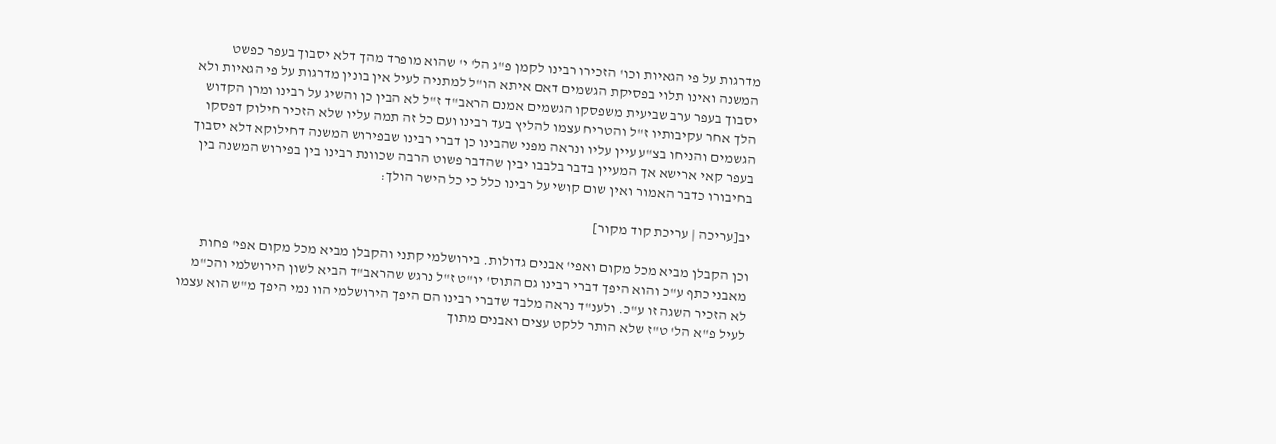מדרגות על פי הגאיות וכו' הזכירו רבינו לקמן פ"ג הל' י' שהוא מופרד מהך דלא יסבוך בעפר כפשט המשנה ואינו תלוי בפסיקת הגשמים דאם איתא הו"ל למתניה לעיל אין בונין מדרגות על פי הגאיות ולא יסבוך בעפר ערב שביעית משפסקו הגשמים אמנם הראב"ד ז"ל לא הבין כן והשיג על רבינו ומרן הקדוש הלך אחר עקיבותיו ז"ל והטריח עצמו להליץ בעד רבינו ועם כל זה תמה עליו שלא הזכיר חילוק דפסקו הגשמים והניחו בצ"ע עיין עליו ונראה מפני שהבינו כן דברי רבינו שבפירוש המשנה דחילוקא דלא יסבוך בעפר קאי ארישא אך המעיין בדבר בלבבו יבין שהדבר פשוט הרבה שכוונת רבינו בין בפירוש המשנה בין בחיבורו כדבר האמור ואין שום קושי על רבינו כלל כי כל הישר הולך:

יב[עריכה | עריכת קוד מקור]

וכן הקבלן מביא מכל מקום ואפי' אבנים גדולות. בירושלמי קתני והקבלן מביא מכל מקום אפי' פחות מאבני כתף ע"כ והוא היפך דברי רבינו גם התוס' יו"ט ז"ל נרגש שהראב"ד הביא לשון הירושלמי והכ"מ לא הזכיר השגה זו ע"כ. ולענ"ד נראה מלבד שדברי רבינו הם היפך הירושלמי הוו נמי היפך מ"ש הוא עצמו לעיל פ"א הל' ט"ז שלא הותר ללקט עצים ואבנים מתוך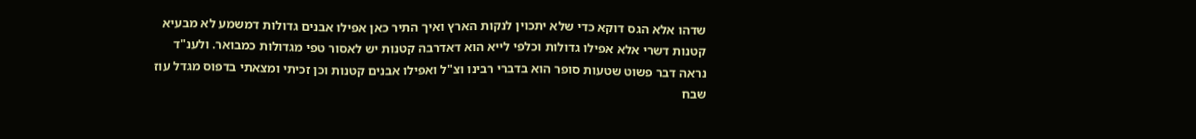שדהו אלא הגס דוקא כדי שלא יתכוין לנקות הארץ ואיך התיר כאן אפילו אבנים גדולות דמשמע לא מבעיא קטנות דשרי אלא אפילו גדולות וכלפי לייא הוא דאדרבה קטנות יש לאסור טפי מגדולות כמבואר. ולענ"ד נראה דבר פשוט שטעות סופר הוא בדברי רבינו וצ"ל ואפילו אבנים קטנות וכן זכיתי ומצאתי בדפוס מגדל עוז שבח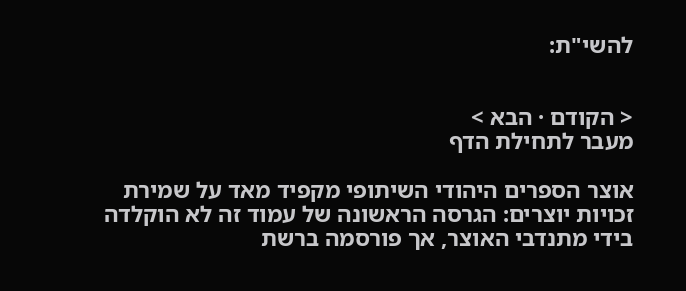להשי"ת:


< הקודם · הבא >
מעבר לתחילת הדף

אוצר הספרים היהודי השיתופי מקפיד מאד על שמירת זכויות יוצרים: הגרסה הראשונה של עמוד זה לא הוקלדה בידי מתנדבי האוצר, אך פורסמה ברשת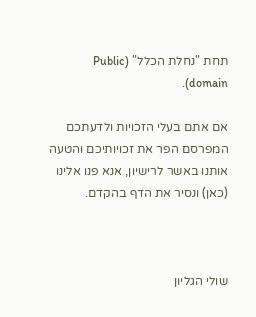תחת "נחלת הכלל" (Public domain).

אם אתם בעלי הזכויות ולדעתכם המפרסם הפר את זכויותיכם והטעה אותנו באשר לרישיון, אנא פנו אלינו (כאן) ונסיר את הדף בהקדם.



שולי הגליון